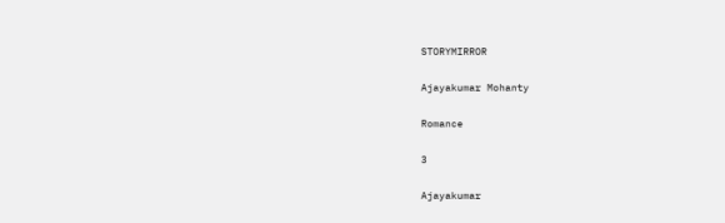STORYMIRROR

Ajayakumar Mohanty

Romance

3

Ajayakumar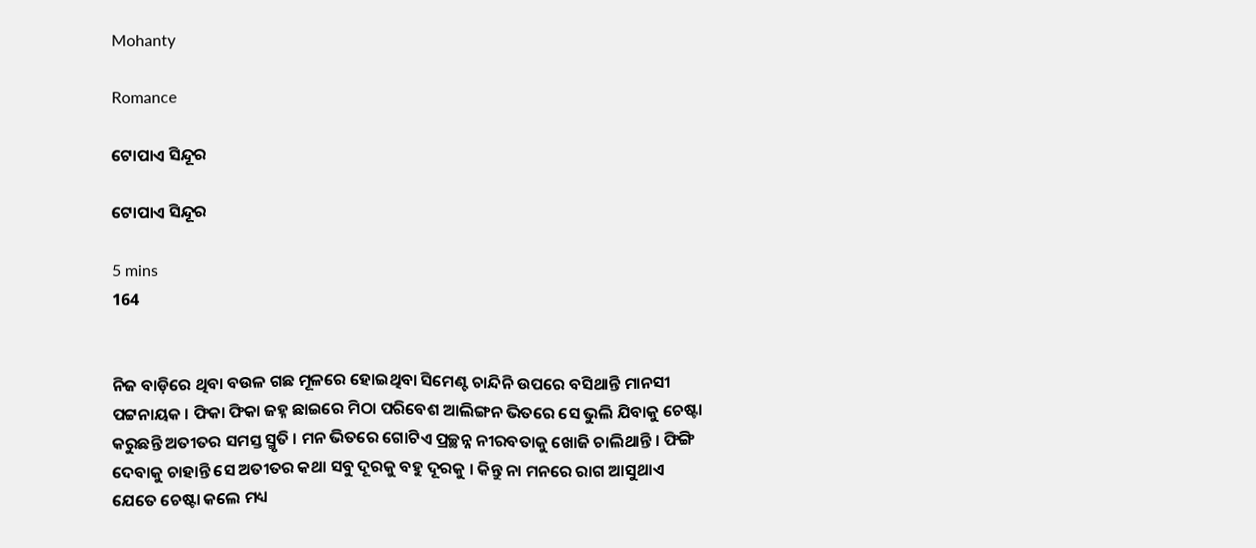Mohanty

Romance

ଟୋପାଏ ସିନ୍ଦୂର

ଟୋପାଏ ସିନ୍ଦୂର

5 mins
164


ନିଜ ବାଡ଼ିରେ ଥିବା ବଉଳ ଗଛ ମୂଳରେ ହୋଇଥିବା ସିମେଣ୍ଟ ଚାନ୍ଦିନି ଉପରେ ବସିଥାନ୍ତି ମାନସୀ ପଟ୍ଟନାୟକ । ଫିକା ଫିକା ଜହ୍ନ ଛାଇରେ ମିଠା ପରିବେଶ ଆଲିଙ୍ଗନ ଭିତରେ ସେ ଭୁଲି ଯିବାକୁ ଚେଷ୍ଟା କରୁଛନ୍ତି ଅତୀତର ସମସ୍ତ ସ୍ମୃତି । ମନ ଭିତରେ ଗୋଟିଏ ପ୍ରଚ୍ଛନ୍ନ ନୀରବତାକୁ ଖୋଜି ଚାଲିଥାନ୍ତି । ଫିଙ୍ଗି ଦେବାକୁ ଚାହାନ୍ତି ସେ ଅତୀତର କଥା ସବୁ ଦୂରକୁ ବହୁ ଦୂରକୁ । କିନ୍ତୁ ନା ମନରେ ରାଗ ଆସୁଥାଏ ଯେତେ ଚେଷ୍ଟା କଲେ ମଧ୍ୟ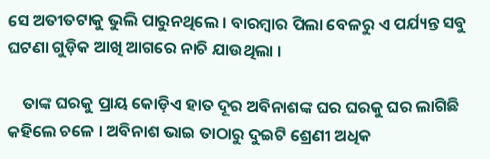ସେ ଅତୀତଟାକୁ ଭୁଲି ପାରୁନଥିଲେ । ବାରମ୍ବାର ପିଲା ବେଳରୁ ଏ ପର୍ଯ୍ୟନ୍ତ ସବୁ ଘଟଣା ଗୁଡ଼ିକ ଆଖି ଆଗରେ ନାଚି ଯାଉଥିଲା ।

    ତାଙ୍କ ଘରକୁ ପ୍ରାୟ କୋଡ଼ିଏ ହାତ ଦୂର ଅବିନାଶଙ୍କ ଘର ଘରକୁ ଘର ଲାଗିଛି କହିଲେ ଚଳେ । ଅବିନାଶ ଭାଇ ତାଠାରୁ ଦୁଇଟି ଶ୍ରେଣୀ ଅଧିକ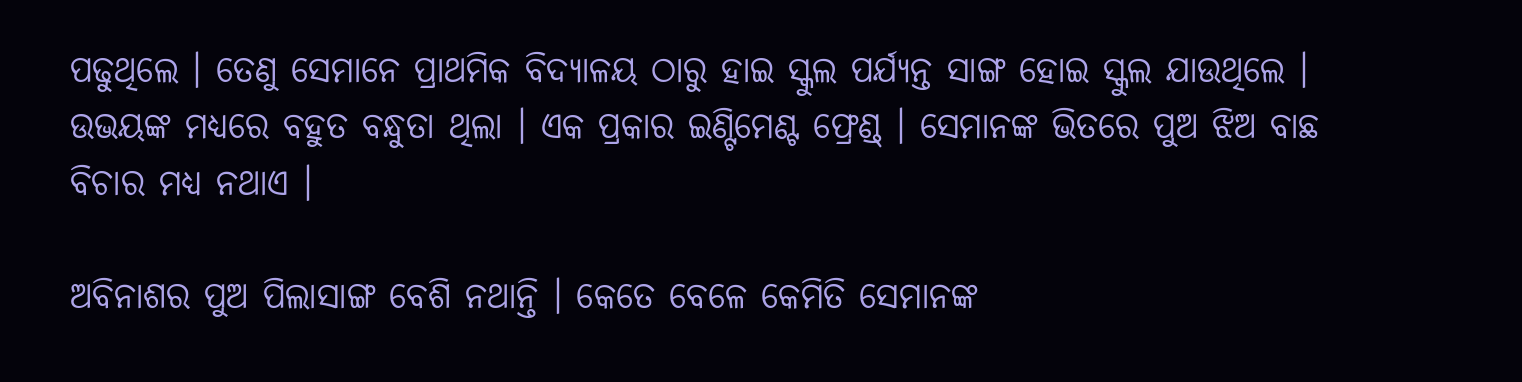ପଢୁଥିଲେ । ତେଣୁ ସେମାନେ ପ୍ରାଥମିକ ବିଦ୍ୟାଳୟ ଠାରୁ ହାଇ ସ୍କୁଲ ପର୍ଯ୍ୟନ୍ତ ସାଙ୍ଗ ହୋଇ ସ୍କୁଲ ଯାଉଥିଲେ । ଉଭୟଙ୍କ ମଧ୍ୟରେ ବହୁତ ବନ୍ଧୁତା ଥିଲା । ଏକ ପ୍ରକାର ଇଣ୍ଟିମେଣ୍ଟ ଫ୍ରେଣ୍ଡ୍ । ସେମାନଙ୍କ ଭିତରେ ପୁଅ ଝିଅ ବାଛ ବିଚାର ମଧ୍ୟ ନଥାଏ ।

ଅବିନାଶର ପୁଅ ପିଲାସାଙ୍ଗ ବେଶି ନଥାନ୍ତି । କେତେ ବେଳେ କେମିତି ସେମାନଙ୍କ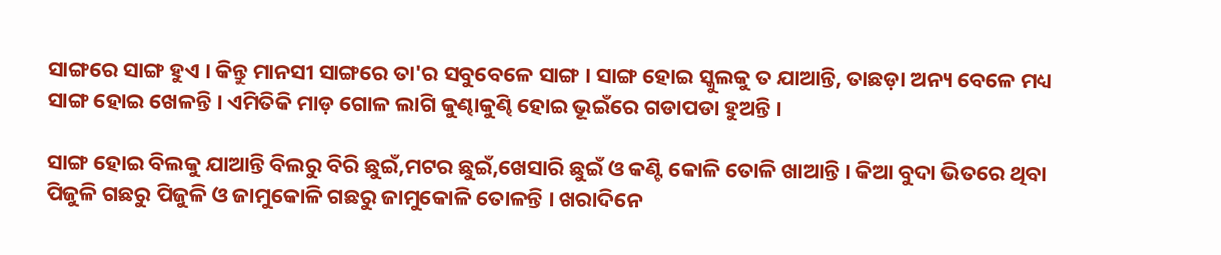ସାଙ୍ଗରେ ସାଙ୍ଗ ହୁଏ । କିନ୍ତୁ ମାନସୀ ସାଙ୍ଗରେ ତା'ର ସବୁବେଳେ ସାଙ୍ଗ । ସାଙ୍ଗ ହୋଇ ସ୍କୁଲକୁ ତ ଯାଆନ୍ତି, ତାଛଡ଼ା ଅନ୍ୟ ବେଳେ ମଧ୍ୟ ସାଙ୍ଗ ହୋଇ ଖେଳନ୍ତି । ଏମିତିକି ମାଡ଼ ଗୋଳ ଲାଗି କୁଣ୍ଢାକୁଣ୍ଢି ହୋଇ ଭୂଇଁରେ ଗଡାପଡା ହୁଅନ୍ତି ।

ସାଙ୍ଗ ହୋଇ ବିଲକୁ ଯାଆନ୍ତି ବିଲରୁ ବିରି ଛୁଇଁ,ମଟର ଛୁଇଁ,ଖେସାରି ଛୁଇଁ ଓ କଣ୍ଟି କୋଳି ତୋଳି ଖାଆନ୍ତି । କିଆ ବୁଦା ଭିତରେ ଥିବା ପିଜୁଳି ଗଛରୁ ପିଜୁଳି ଓ ଜାମୁକୋଳି ଗଛରୁ ଜାମୁକୋଳି ତୋଳନ୍ତି । ଖରାଦିନେ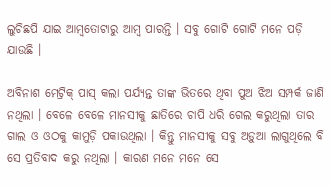ଲୁଚିଛପି ଯାଇ ଆମ୍ବତୋଟାରୁ ଆମ୍ବ ପାରନ୍ତି । ସବୁ ଗୋଟି ଗୋଟି ମନେ ପଡ଼ି ଯାଉଛି ।

ଅବିନାଶ ମେଟ୍ରିକ୍ ପାସ୍ କଲା ପର୍ଯ୍ୟନ୍ତ ତାଙ୍କ ଭିତରେ ଥିବା ପୁଅ ଝିଅ ସମ୍ପର୍କ ଜାଣି ନଥିଲା । ବେଳେ ବେଳେ ମାନସୀକୁ ଛାତିରେ ଚାପି ଧରି ଗେଲ କରୁଥିଲା ତାର ଗାଲ ଓ ଓଠକୁ କାମୁଡ଼ି ପକାଉଥିଲା । କିନ୍ତୁ ମାନସୀକୁ ସବୁ ଅଡ଼ୁଆ ଲାଗୁଥିଲେ ବି ସେ ପ୍ରତିବାଦ କରୁ ନଥିଲା । କାରଣ ମନେ ମନେ ସେ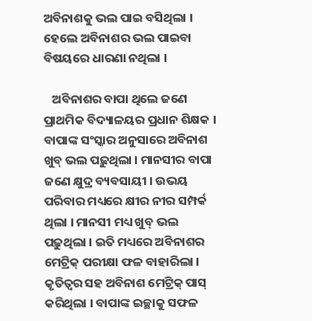ଅବିନାଶକୁ ଭଲ ପାଇ ବସିଥିଲା । ହେଲେ ଅବିନାଶର ଭଲ ପାଇବା ବିଷୟରେ ଧାରଣା ନଥିଲା ।

   ଅବିନାଶର ବାପା ଥିଲେ ଜଣେ ପ୍ରାଥମିକ ବିଦ୍ୟାଳୟର ପ୍ରଧାନ ଶିକ୍ଷକ । ବାପାଙ୍କ ସଂସ୍କାର ଅନୁସାରେ ଅବିନାଶ ଖୁବ୍ ଭଲ ପଢ଼ୁଥିଲା । ମାନସୀର ବାପା ଜଣେ କ୍ଷୁଦ୍ର ବ୍ୟବସାୟୀ । ଉଭୟ ପରିବାର ମଧ୍ୟରେ କ୍ଷୀର ନୀର ସମ୍ପର୍କ ଥିଲା । ମାନସୀ ମଧ୍ୟ ଖୁବ୍ ଭଲ ପଢ଼ୁଥିଲା । ଇତି ମଧ୍ୟରେ ଅବିନାଶର ମେଟ୍ରିକ୍ ପରୀକ୍ଷା ଫଳ ବାହାରିଲା । କୃତିତ୍ଵର ସହ ଅବିନାଶ ମେଟ୍ରିକ୍ ପାସ୍ କରିଥିଲା । ବାପାଙ୍କ ଇଚ୍ଛାକୁ ସଫଳ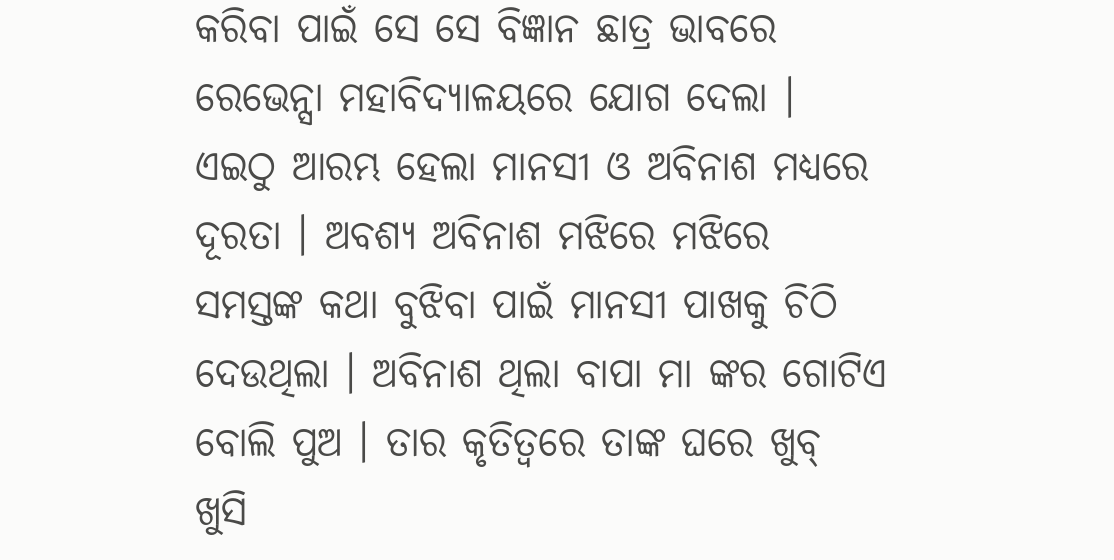କରିବା ପାଇଁ ସେ ସେ ବିଜ୍ଞାନ ଛାତ୍ର ଭାବରେ ରେଭେନ୍ସା ମହାବିଦ୍ୟାଳୟରେ ଯୋଗ ଦେଲା । ଏଇଠୁ ଆରମ୍ଭ ହେଲା ମାନସୀ ଓ ଅବିନାଶ ମଧ୍ୟରେ ଦୂରତା । ଅବଶ୍ୟ ଅବିନାଶ ମଝିରେ ମଝିରେ ସମସ୍ତଙ୍କ କଥା ବୁଝିବା ପାଇଁ ମାନସୀ ପାଖକୁ ଚିଠି ଦେଉଥିଲା । ଅବିନାଶ ଥିଲା ବାପା ମା ଙ୍କର ଗୋଟିଏ ବୋଲି ପୁଅ । ତାର କୃତିତ୍ୱରେ ତାଙ୍କ ଘରେ ଖୁବ୍ ଖୁସି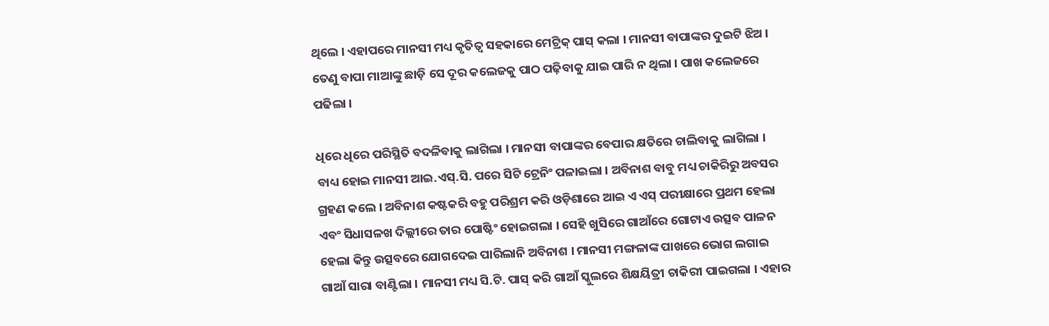ଥିଲେ । ଏହାପରେ ମାନସୀ ମଧ୍ୟ କୃତିତ୍ୱ ସହକାରେ ମେଟ୍ରିକ୍ ପାସ୍ କଲା । ମାନସୀ ବାପାଙ୍କର ଦୁଇଟି ଝିଅ । ତେଣୁ ବାପା ମାଆଙ୍କୁ ଛାଡ଼ି ସେ ଦୂର କଲେଜକୁ ପାଠ ପଢ଼ିବାକୁ ଯାଇ ପାରି ନ ଥିଲା । ପାଖ କଲେଜରେ ପଢିଲା ।

ଧିରେ ଧିରେ ପରିସ୍ଥିତି ବଦଳିବାକୁ ଲାଗିଲା । ମାନସୀ ବାପାଙ୍କର ବେପାର କ୍ଷତିରେ ଚାଲିବାକୁ ଲାଗିଲା । ବାଧ୍ୟ ହୋଇ ମାନସୀ ଆଇ.ଏସ୍.ସି. ପରେ ସିଟି ଟ୍ରେନିଂ ପଳାଇଲା । ଅବିନାଶ ବାବୁ ମଧ୍ୟ ଚାକିରିରୁ ଅବସର ଗ୍ରହଣ କଲେ । ଅବିନାଶ କଷ୍ଟକରି ବହୁ ପରିଶ୍ରମ କରି ଓଡ଼ିଶାରେ ଆଇ ଏ ଏସ୍ ପରୀକ୍ଷାରେ ପ୍ରଥମ ହେଲା ଏବଂ ସିଧାସଳଖ ଦିଲ୍ଲୀରେ ତାର ପୋଷ୍ଟିଂ ହୋଇଗଲା । ସେହି ଖୁସିରେ ଗାଆଁରେ ଗୋଟାଏ ଉତ୍ସବ ପାଳନ ହେଲା କିନ୍ତୁ ଉତ୍ସବରେ ଯୋଗଦେଇ ପାରିଲାନି ଅବିନାଶ । ମାନସୀ ମଙ୍ଗଳାଙ୍କ ପାଖରେ ଭୋଗ ଲଗାଇ ଗାଆଁ ସାରା ବାଣ୍ଟିଲା । ମାନସୀ ମଧ୍ୟ ସି.ଟି. ପାସ୍ କରି ଗାଆଁ ସ୍କୁଲରେ ଶିକ୍ଷୟିତ୍ରୀ ଚାକିରୀ ପାଇଗଲା । ଏହାର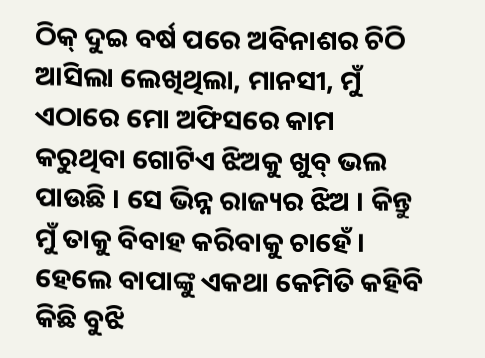ଠିକ୍ ଦୁଇ ବର୍ଷ ପରେ ଅବିନାଶର ଚିଠି ଆସିଲା ଲେଖିଥିଲା, ମାନସୀ, ମୁଁ ଏଠାରେ ମୋ ଅଫିସରେ କାମ କରୁଥିବା ଗୋଟିଏ ଝିଅକୁ ଖୁବ୍ ଭଲ ପାଉଛି । ସେ ଭିନ୍ନ ରାଜ୍ୟର ଝିଅ । କିନ୍ତୁ ମୁଁ ତାକୁ ବିବାହ କରିବାକୁ ଚାହେଁ । ହେଲେ ବାପାଙ୍କୁ ଏକଥା କେମିତି କହିବି କିଛି ବୁଝି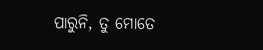ପାରୁନି, ତୁ ମୋତେ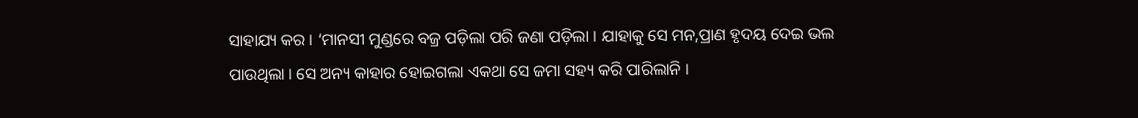ସାହାଯ୍ୟ କର । ‘ମାନସୀ ମୁଣ୍ଡରେ ବଜ୍ର ପଡ଼ିଲା ପରି ଜଣା ପଡ଼ିଲା । ଯାହାକୁ ସେ ମନ,ପ୍ରାଣ ହୃଦୟ ଦେଇ ଭଲ ପାଉଥିଲା । ସେ ଅନ୍ୟ କାହାର ହୋଇଗଲା ଏକଥା ସେ ଜମା ସହ୍ୟ କରି ପାରିଲାନି ।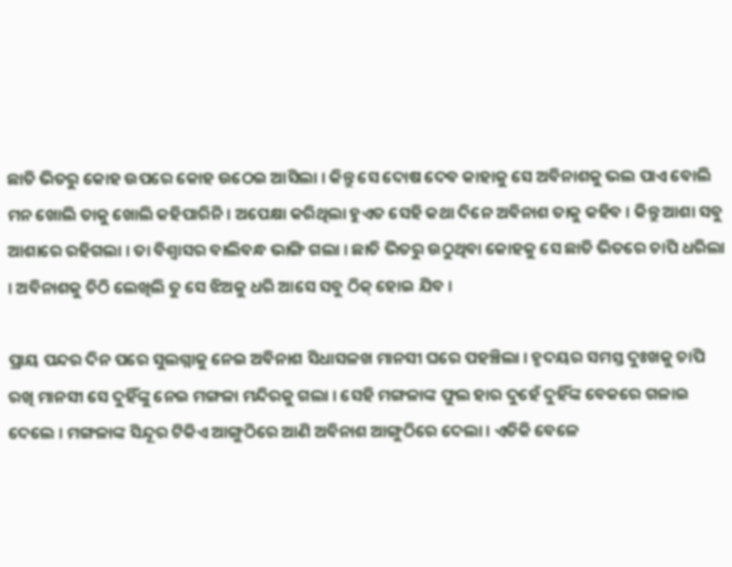ଛାତି ଭିତରୁ କୋହ ଉପରେ କୋହ ଉଠେଇ ଆସିଲା । କିନ୍ତୁ ସେ ଦୋଷ ଦେବ କାହାକୁ ସେ ଅବିନାଶକୁ ଭଲ ପାଏ ବୋଲି ମନ ଖୋଲି ତାକୁ ଖୋଲି କହିପାରିନି । ଅପେକ୍ଷା କରିଥିଲା ହୁଏତ ସେହି କଥା ଦିନେ ଅବିନାଶ ତାକୁ କହିବ । କିନ୍ତୁ ଆଶା ସବୁ ଆଶାରେ ରହିଗଲା । ତା ବିଶ୍ଵାସର ବାଲିବନ୍ଧ ଭାଙ୍ଗି ଗଲା । ଛାତି ଭିତରୁ ଉଠୁଥିବା କୋହକୁ ସେ ଛାତି ଭିତରେ ଚାପି ଧରିଲା । ଅବିନାଶକୁ ଚିଠି ଲେଖିଲି ତୁ ସେ ଝିଅକୁ ଧରି ଆସେ ସବୁ ଠିକ୍ ହୋଇ ଯିବ ।

ପ୍ରାୟ ପନ୍ଦର ଦିନ ପରେ ସୁଲଗ୍ନାକୁ ନେଇ ଅବିନାଶ ସିଧାସଳଖ ମାନସୀ ଘରେ ପହଞ୍ଚିଲା । ହୃଦୟର ସମସ୍ତ ଦୁଃଖକୁ ଚାପି ରଖି ମାନସୀ ସେ ଦୁହିଁଙ୍କୁ ନେଇ ମଙ୍ଗଳା ମନ୍ଦିରକୁ ଗଲା । ସେହି ମଙ୍ଗଳାଙ୍କ ଫୁଲ ହାର ଦୁହେଁ ଦୁହିଁଙ୍କ ବେକରେ ଗଳାଇ ଦେଲେ । ମଙ୍ଗଳାଙ୍କ ସିନ୍ଦୂର ଟିକିଏ ଆଙ୍ଗୁଠିରେ ଆଣି ଅବିନାଶ ଆଙ୍ଗୁଠିରେ ଦେଲା । ଏତିକି ବେଳେ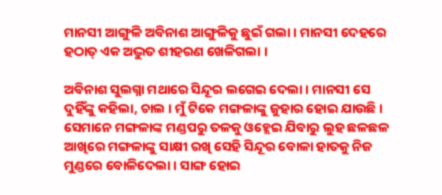ମାନସୀ ଆଙ୍ଗୁଳି ଅବିନାଶ ଆଙ୍ଗୁଳିକୁ ଛୁଇଁ ଗଲା । ମାନସୀ ଦେହରେ ହଠାତ୍ ଏକ ଅଦ୍ଭୁତ ଶୀହରଣ ଖେଳିଗଲା ।

ଅବିନାଶ ସୁଲଗ୍ନା ମଥାରେ ସିନ୍ଦୂର ଲଗେଇ ଦେଲା । ମାନସୀ ସେ ଦୁହିଁଙ୍କୁ କହିଲା, ଚାଲ । ମୁଁ ଟିକେ ମଙ୍ଗଳାଙ୍କୁ ଜୁହାର ହୋଇ ଯାଉଛି । ସେମାନେ ମଙ୍ଗଳାଙ୍କ ମଣ୍ଡପରୁ ତଳକୁ ଓହ୍ଲେଇ ଯିବାରୁ ଲୁହ ଛଳଛଳ ଆଖିରେ ମଙ୍ଗଳାଙ୍କୁ ସାକ୍ଷୀ ରଖି ସେହି ସିନ୍ଦୂର ବୋଳା ହାତକୁ ନିଜ ମୁଣ୍ଡରେ ବୋଳିଦେଲା । ସାଙ୍ଗ ହୋଇ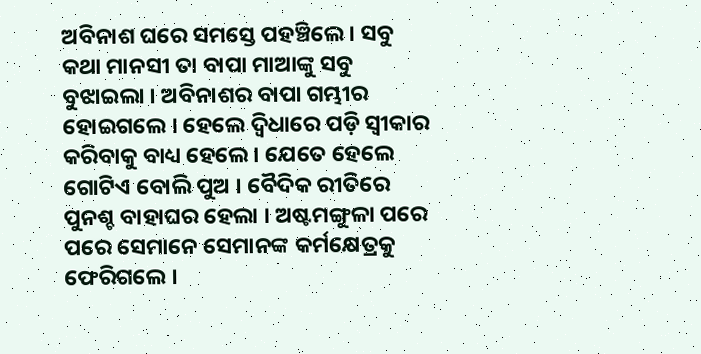ଅବିନାଶ ଘରେ ସମସ୍ତେ ପହଞ୍ଚିଲେ । ସବୁ କଥା ମାନସୀ ତା ବାପା ମାଆଙ୍କୁ ସବୁ ବୁଝାଇଲା । ଅବିନାଶର ବାପା ଗମ୍ଭୀର ହୋଇଗଲେ । ହେଲେ ଦ୍ୱିଧାରେ ପଡ଼ି ସ୍ୱୀକାର କରିବାକୁ ବାଧ୍ୟ ହେଲେ । ଯେତେ ହେଲେ ଗୋଟିଏ ବୋଲି ପୁଅ । ବୈଦିକ ରୀତିରେ ପୁନଶ୍ଚ ବାହାଘର ହେଲା । ଅଷ୍ଟମଙ୍ଗୁଳା ପରେ ପରେ ସେମାନେ ସେମାନଙ୍କ କର୍ମକ୍ଷେତ୍ରକୁ ଫେରିଗଲେ ।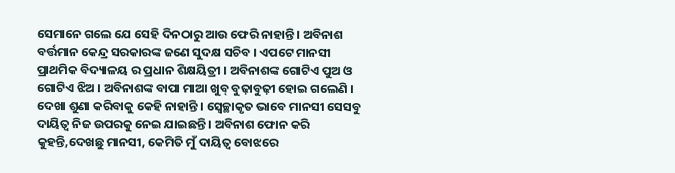ସେମାନେ ଗଲେ ଯେ ସେହି ଦିନଠାରୁ ଆଉ ଫେରି ନାହାନ୍ତି । ଅବିନାଶ ବର୍ତ୍ତମାନ କେନ୍ଦ୍ର ସରକାରଙ୍କ ଜଣେ ସୁଦକ୍ଷ ସଚିବ । ଏପଟେ ମାନସୀ ପ୍ରାଥମିକ ବିଦ୍ୟାଳୟ ର ପ୍ରଧାନ ଶିକ୍ଷୟିତ୍ରୀ । ଅବିନାଶଙ୍କ ଗୋଟିଏ ପୁଅ ଓ ଗୋଟିଏ ଝିଅ । ଅବିନାଶଙ୍କ ବାପା ମାଆ ଖୁବ୍ ବୁଢ଼ାବୁଢ଼ୀ ହୋଇ ଗଲେଣି । ଦେଖା ଶୁଣା କରିବାକୁ କେହି ନାହାନ୍ତି । ସ୍ୱେଚ୍ଛାକୃତ ଭାବେ ମାନସୀ ସେସବୁ ଦାୟିତ୍ଵ ନିଜ ଉପରକୁ ନେଇ ଯାଇଛନ୍ତି । ଅବିନାଶ ଫୋନ କରି କୁହନ୍ତି,ଦେଖଛୁ ମାନସୀ, କେମିତି ମୁଁ ଦାୟିତ୍ଵ ବୋଝରେ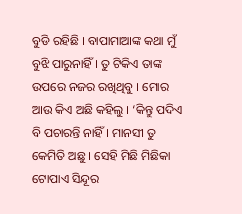ବୁଡି ରହିଛି । ବାପାମାଆଙ୍କ କଥା ମୁଁ ବୁଝି ପାରୁନାହିଁ । ତୁ ଟିକିଏ ତାଙ୍କ ଉପରେ ନଜର ରଖିଥିବୁ । ମୋର ଆଉ କିଏ ଅଛି କହିଲୁ । ‘କିନ୍ତୁ ପଦିଏ ବି ପଚାରନ୍ତି ନାହିଁ । ମାନସୀ ତୁ କେମିତି ଅଛୁ । ସେହି ମିଛି ମିଛିକା ଟୋପାଏ ସିନ୍ଦୂର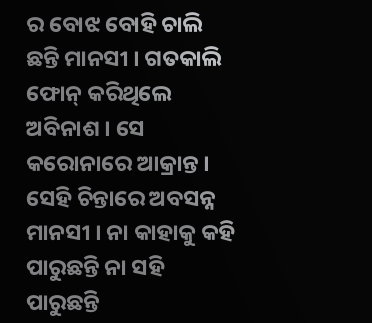ର ବୋଝ ବୋହି ଚାଲି ଛନ୍ତି ମାନସୀ । ଗତକାଲି ଫୋନ୍ କରିଥିଲେ ଅବିନାଶ । ସେ କରୋନାରେ ଆକ୍ରାନ୍ତ । ସେହି ଚିନ୍ତାରେ ଅବସନ୍ନ ମାନସୀ । ନା କାହାକୁ କହି ପାରୁଛନ୍ତି ନା ସହି ପାରୁଛନ୍ତି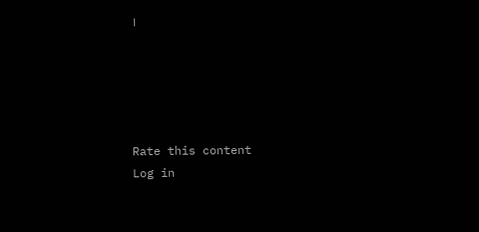।





Rate this content
Log in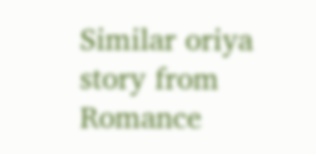Similar oriya story from Romance